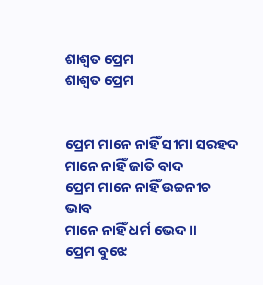ଶାଶ୍ବତ ପ୍ରେମ
ଶାଶ୍ବତ ପ୍ରେମ


ପ୍ରେମ ମାନେ ନାହିଁ ସୀମା ସରହଦ
ମାନେ ନାହିଁ ଜାତି ବାଦ
ପ୍ରେମ ମାନେ ନାହିଁ ଉଚ୍ଚନୀଚ ଭାବ
ମାନେ ନାହିଁ ଧର୍ମ ଭେଦ॥
ପ୍ରେମ ବୁଝେ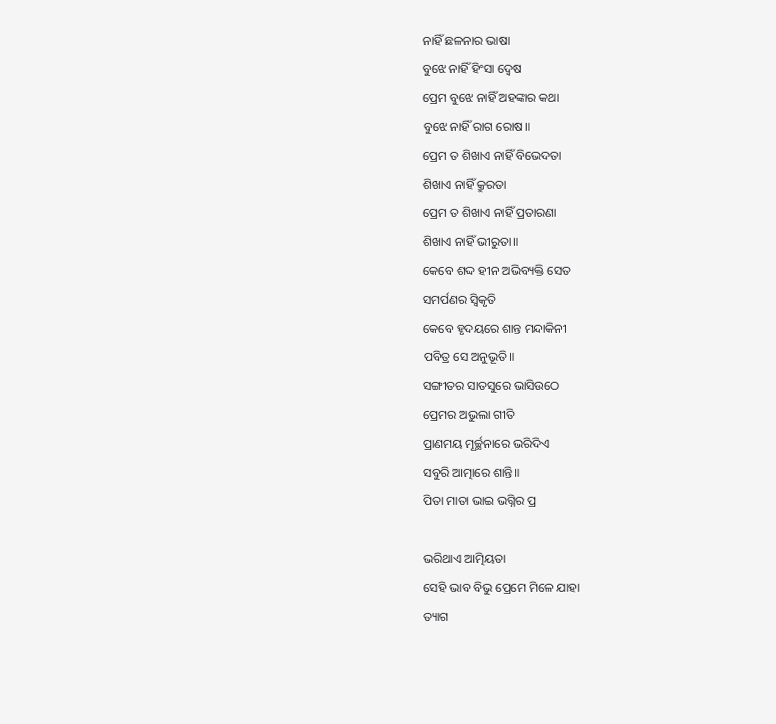ନାହିଁ ଛଳନାର ଭାଷା
ବୁଝେ ନାହିଁ ହିଂସା ଦ୍ବେଷ
ପ୍ରେମ ବୁଝେ ନାହିଁ ଅହଙ୍କାର କଥା
ବୁଝେ ନାହିଁ ରାଗ ରୋଷ॥
ପ୍ରେମ ତ ଶିଖାଏ ନାହିଁ ବିଭେଦତା
ଶିଖାଏ ନାହିଁ କ୍ରୁରତା
ପ୍ରେମ ତ ଶିଖାଏ ନାହିଁ ପ୍ରତାରଣା
ଶିଖାଏ ନାହିଁ ଭୀରୁତା॥
କେବେ ଶଦ୍ଦ ହୀନ ଅଭିବ୍ୟକ୍ତି ସେତ
ସମର୍ପଣର ସ୍ବିକୃତି
କେବେ ହୃଦୟରେ ଶାନ୍ତ ମନ୍ଦାକିନୀ
ପବିତ୍ର ସେ ଅନୁଭୂତି॥
ସଙ୍ଗୀତର ସାତସୁରେ ଭାସିଉଠେ
ପ୍ରେମର ଅଭୁଲା ଗୀତି
ପ୍ରାଣମୟ ମୂର୍ଚ୍ଛନାରେ ଭରିଦିଏ
ସବୁରି ଆତ୍ମାରେ ଶାନ୍ତି॥
ପିତା ମାତା ଭାଇ ଭଗ୍ନିର ପ୍ର

ଭରିଥାଏ ଆତ୍ମିୟତା
ସେହି ଭାବ ବିଭୁ ପ୍ରେମେ ମିଳେ ଯାହା
ତ୍ୟାଗ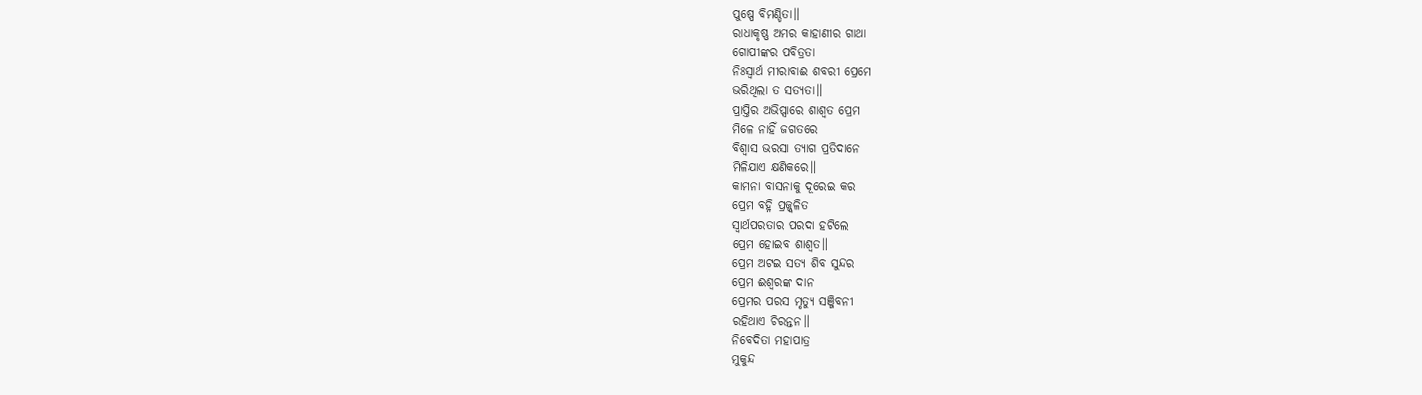ପୁଷ୍ପେ ବିମଣ୍ଡିତା॥
ରାଧାକୃଷ୍ଣ ଅମର କାହାଣୀର ଗାଥା
ଗୋପୀଙ୍କର ପବିତ୍ରତା
ନିଃସ୍ବାର୍ଥ ମୀରାବାଈ ଶବରୀ ପ୍ରେମେ
ଭରିଥିଲା ତ ସତ୍ୟତା॥
ପ୍ରାପ୍ତିର ଅଭିପ୍ସାରେ ଶାଶ୍ବତ ପ୍ରେମ
ମିଳେ ନାହିଁ ଜଗତରେ
ବିଶ୍ବାସ ଭରସା ତ୍ୟାଗ ପ୍ରତିଦାନେ
ମିଳିଯାଏ କ୍ଷଣିକରେ॥
କାମନା ବାସନାକୁ ଦୂରେଇ କର
ପ୍ରେମ ବହ୍ନି ପ୍ରଜ୍ଜ୍ବଳିତ
ସ୍ବାର୍ଥପରତାର ପରଦା ହଟିଲେ
ପ୍ରେମ ହୋଇବ ଶାଶ୍ବତ॥
ପ୍ରେମ ଅଟଇ ସତ୍ୟ ଶିବ ସୁନ୍ଦର
ପ୍ରେମ ଈଶ୍ବରଙ୍କ ଦାନ
ପ୍ରେମର ପରସ ମୃତ୍ୟୁ ସଞ୍ଜିବନୀ
ରହିଥାଏ ଚିରନ୍ତନ॥
ନିବେଦିତା ମହାପାତ୍ର
ମୁକୁନ୍ଦ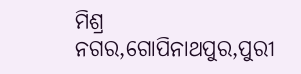ମିଶ୍ର ନଗର,ଗୋପିନାଥପୁର,ପୁରୀ